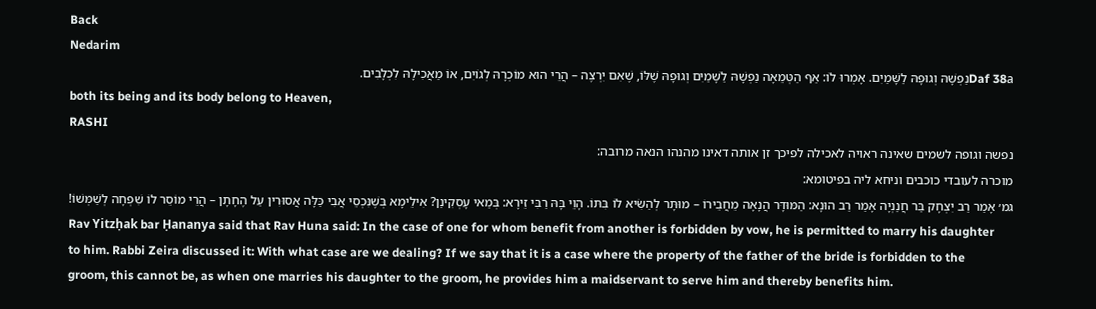Back
Nedarim
Daf 38aנַפְשָׁהּ וְגוּפָהּ לַשָּׁמַיִם. אָמְרוּ לוֹ: אַף הַטְּמֵאָה נַפְשָׁהּ לַשָּׁמַיִם וְגוּפָהּ שֶׁלּוֹ, שֶׁאִם יִרְצֶה – הֲרֵי הוּא מוֹכְרָהּ לְגוֹיִם, אוֹ מַאֲכִילָהּ לִכְלָבִים.
both its being and its body belong to Heaven,
RASHI
נפשה וגופה לשמים שאינה ראויה לאכילה לפיכך זן אותה דאינו מהנהו הנאה מרובה:
מוכרה לעובדי כוכבים וניחא ליה בפיטומא:
גמ׳ אָמַר רַב יִצְחָק בַּר חֲנַנְיָה אָמַר רַב הוּנָא: הַמּוּדָּר הֲנָאָה מֵחֲבֵירוֹ – מוּתָּר לְהַשִּׂיא לוֹ בִּתּוֹ. הָוֵי בָּהּ רַבִּי זֵירָא: בְּמַאי עָסְקִינַן? אִילֵימָא בְּשֶׁנִּכְסֵי אֲבִי כַּלָּה אֲסוּרִין עַל הֶחָתָן – הֲרֵי מוֹסֵר לוֹ שִׁפְחָה לְשַׁמְּשׁוֹ!
Rav Yitzḥak bar Ḥananya said that Rav Huna said: In the case of one for whom benefit from another is forbidden by vow, he is permitted to marry his daughter to him. Rabbi Zeira discussed it: With what case are we dealing? If we say that it is a case where the property of the father of the bride is forbidden to the groom, this cannot be, as when one marries his daughter to the groom, he provides him a maidservant to serve him and thereby benefits him.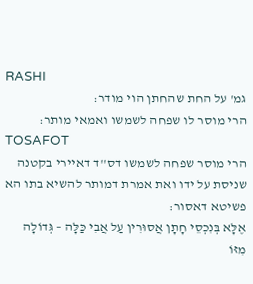RASHI
גמ' על החת שהחתן הוי מודר:
הרי מוסר לו שפחה לשמשו ואמאי מותר:
TOSAFOT
הרי מוסר שפחה לשמשו דס''ד דאיירי בקטנה שניסת על ידו ואת אמרת דמותר להשיא בתו הא פשיטא דאסור:
אֶלָּא בְּנִכְסֵי חָתָן אֲסוּרִין עַל אֲבִי כַּלָּה – גְּדוֹלָה מִזּוֹ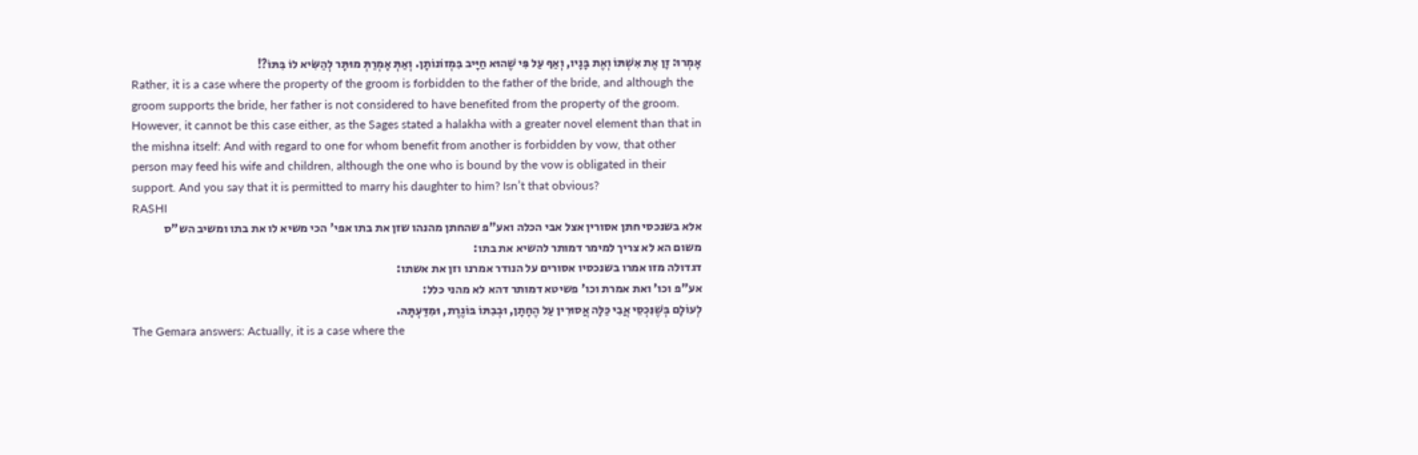אָמְרוּ: זָן אֶת אִשְׁתּוֹ וְאֶת בָּנָיו, וְאַף עַל פִּי שֶׁהוּא חַיָּיב בִּמְזוֹנוֹתָן. וְאַתְּ אָמְרַתְּ מוּתָּר לְהַשִּׂיא לוֹ בִּתּוֹ?!
Rather, it is a case where the property of the groom is forbidden to the father of the bride, and although the groom supports the bride, her father is not considered to have benefited from the property of the groom. However, it cannot be this case either, as the Sages stated a halakha with a greater novel element than that in the mishna itself: And with regard to one for whom benefit from another is forbidden by vow, that other person may feed his wife and children, although the one who is bound by the vow is obligated in their support. And you say that it is permitted to marry his daughter to him? Isn’t that obvious?
RASHI
אלא בשנכסי חתן אסורין אצל אבי הכלה ואע"פ שהחתן מהנהו שזן את בתו אפי' הכי משיא לו את בתו ומשיב הש"ס משום הא לא צריך למימר דמותר להשיא את בתו:
דגדולה מזו אמרו בשנכסיו אסורים על הנודר אמרנו וזן את אשתו:
אע"פ וכו' ואת אמרת וכו' פשיטא דמותר דהא לא מהני כלל:
לְעוֹלָם בְּשֶׁנִּכְסֵי אֲבִי כַּלָּה אֲסוּרִין עַל הֶחָתָן, וּבְבִתּוֹ בּוֹגֶרֶת, וּמִדַּעְתָּהּ.
The Gemara answers: Actually, it is a case where the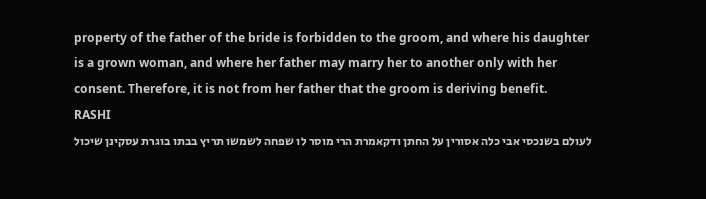property of the father of the bride is forbidden to the groom, and where his daughter is a grown woman, and where her father may marry her to another only with her consent. Therefore, it is not from her father that the groom is deriving benefit.
RASHI
לעולם בשנכסי אבי כלה אסורין על החתן ודקאמרת הרי מוסר לו שפחה לשמשו תריץ בבתו בוגרת עסקינן שיכול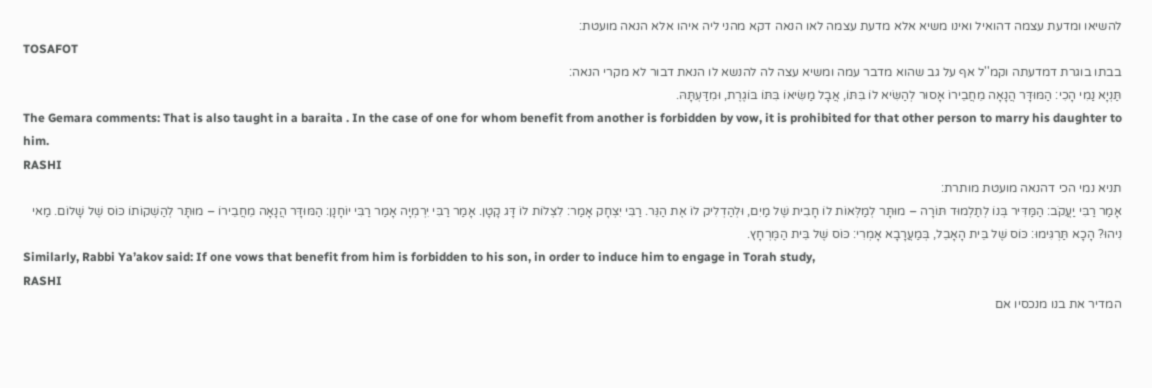להשיאו ומדעת עצמה דהואיל ואינו משיא אלא מדעת עצמה לאו הנאה דקא מהני ליה איהו אלא הנאה מועטת:
TOSAFOT
בבתו בוגרת דמדעתה וקמ''ל אף על גב שהוא מדבר עמה ומשיא עצה לה להנשא לו הנאת דבור לא מקרי הנאה:
תַּנְיָא נַמִי הָכִי: הַמּוּדָּר הֲנָאָה מֵחֲבֵירוֹ אָסוּר לְהַשִּׂיא לוֹ בִּתּוֹ, אֲבָל מַשִּׂיאוֹ בִּתּוֹ בּוֹגֶרֶת, וּמִדַּעְתָּהּ.
The Gemara comments: That is also taught in a baraita . In the case of one for whom benefit from another is forbidden by vow, it is prohibited for that other person to marry his daughter to him.
RASHI
תניא נמי הכי דהנאה מועטת מותרת:
אָמַר רַבִּי יַעֲקֹב: הַמַּדִּיר בְּנוֹ לְתַלְמוּד תּוֹרָה – מוּתָּר לְמַלְּאוֹת לוֹ חָבִית שֶׁל מַיִם, וּלְהַדְלִיק לוֹ אֶת הַנֵּר. רַבִּי יִצְחָק אָמַר: לִצְלוֹת לוֹ דָּג קָטָן. אָמַר רַבִּי יִרְמְיָה אָמַר רַבִּי יוֹחָנָן: הַמּוּדָּר הֲנָאָה מֵחֲבֵירוֹ – מוּתָּר לְהַשְׁקוֹתוֹ כּוֹס שֶׁל שָׁלוֹם. מַאי נִיהוּ? הָכָא תַּרְגִּימוּ: כּוֹס שֶׁל בֵּית הָאָבֵל, בְּמַעֲרָבָא אָמְרִי: כּוֹס שֶׁל בֵּית הַמֶּרְחָץ.
Similarly, Rabbi Ya’akov said: If one vows that benefit from him is forbidden to his son, in order to induce him to engage in Torah study,
RASHI
המדיר את בנו מנכסיו אם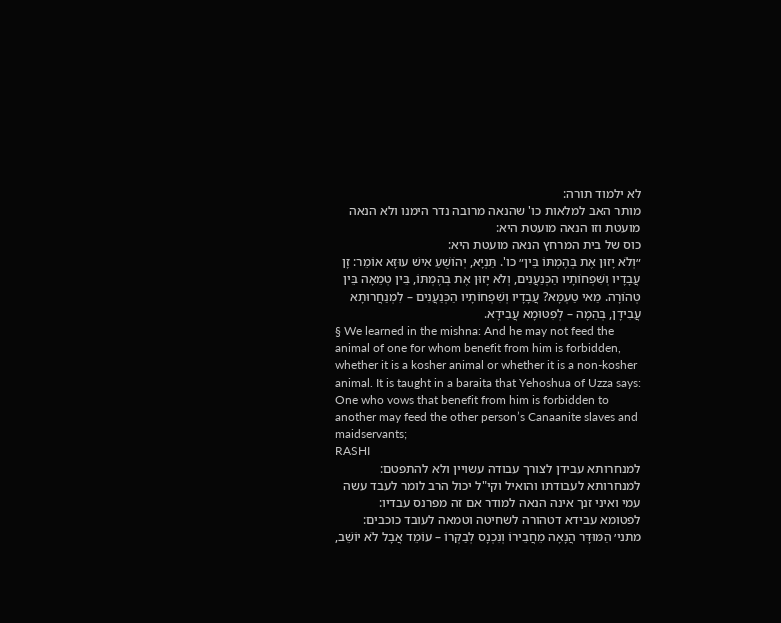לא ילמוד תורה:
מותר האב למלאות כו' שהנאה מרובה נדר הימנו ולא הנאה מועטת וזו הנאה מועטת היא:
כוס של בית המרחץ הנאה מועטת היא:
״וְלֹא יָזוּן אֶת בְּהֶמְתּוֹ בֵּין״ כו'. תַּנְיָא, יְהוֹשֻׁעַ אִישׁ עוּזָּא אוֹמֵר: זָן עֲבָדָיו וְשִׁפְחוֹתָיו הַכְּנַעֲנִים, וְלֹא יָזוּן אֶת בְּהֶמְתּוֹ, בֵּין טְמֵאָה בֵּין טְהוֹרָה. מַאי טַעְמָא? עֲבָדָיו וְשִׁפְחוֹתָיו הַכְּנַעֲנִים – לִמְנַחֲרוּתָא עֲבִידָן, בְּהֵמָה – לְפִטּוּמָא עֲבִידָא.
§ We learned in the mishna: And he may not feed the animal of one for whom benefit from him is forbidden, whether it is a kosher animal or whether it is a non-kosher animal. It is taught in a baraita that Yehoshua of Uzza says: One who vows that benefit from him is forbidden to another may feed the other person’s Canaanite slaves and maidservants;
RASHI
למנחרותא עבידן לצורך עבודה עשויין ולא להתפטם:
למנחרותא לעבודתו והואיל וקי"ל יכול הרב לומר לעבד עשה עמי ואיני זנך אינה הנאה למודר אם זה מפרנס עבדיו:
לפטומא עבידא דטהורה לשחיטה וטמאה לעובד כוכבים:
מתני׳ הַמּוּדָּר הֲנָאָה מֵחֲבֵירוֹ וְנִכְנָס לְבַקְּרוֹ – עוֹמֵד אֲבָל לֹא יוֹשֵׁב,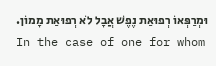וּמְרַפְּאוֹ רְפוּאַת נֶפֶשׁ אֲבָל לֹא רְפוּאַת מָמוֹן.
In the case of one for whom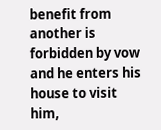benefit from another is forbidden by vow and he enters his house to visit him,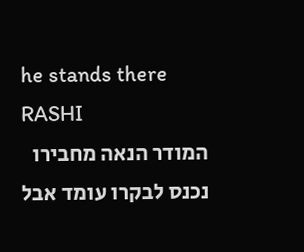he stands there
RASHI
המודר הנאה מחבירו נכנס לבקרו עומד אבל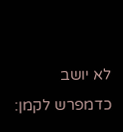לא יושב כדמפרש לקמן: